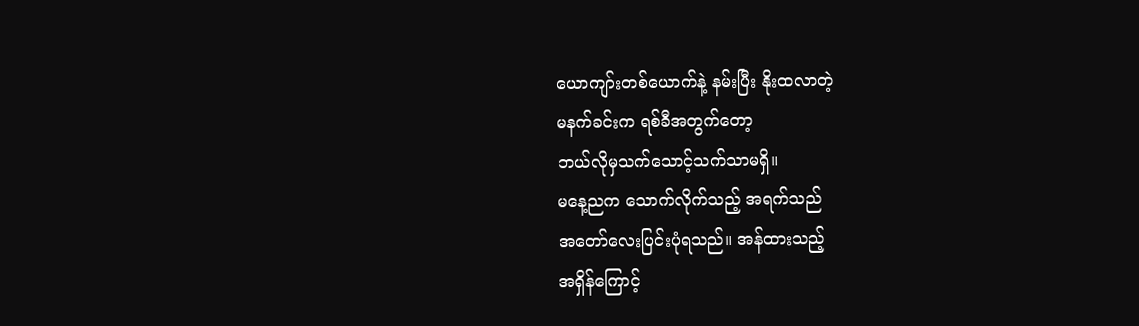ယောကျာ်းတစ်ယောက်နဲ့ နမ်းပြီး နိုးထလာတဲ့
မနက်ခင်းက ရစ်ခီအတွက်တော့
ဘယ်လိုမှသက်သောင့်သက်သာမရှိ။
မနေ့ညက သောက်လိုက်သည့် အရက်သည်
အတော်လေးပြင်းပုံရသည်။ အန်ထားသည့်
အရှိန်ကြောင့်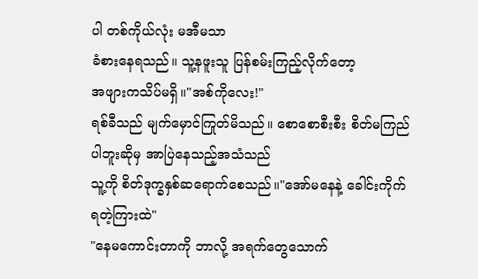ပါ တစ်ကိုယ်လုံး မအီမသာ
ခံစားနေရသည်။ သူ့နဖူးသူ ပြန်စမ်းကြည့်လိုက်တော့
အဖျားကသိပ်မရှိ။"အစ်ကိုလေး!"
ရစ်ခီသည် မျက်မှောင်ကြုတ်မိသည်။ စောစောစီးစီး စိတ်မကြည်ပါဘူးဆိုမှ အာပြဲနေသည့်အသံသည်
သူ့ကို စိတ်ဒုက္ခနှစ်ဆရောက်စေသည်။"အော်မနေနဲ့ ခေါင်းကိုက်ရတဲ့ကြားထဲ"
"နေမကောင်းတာကို ဘာလို့ အရက်တွေသောက်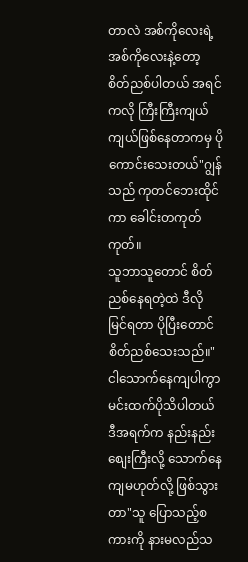တာလဲ အစ်ကိုလေးရဲ့ အစ်ကိုလေးနဲ့တော့
စိတ်ညစ်ပါတယ် အရင်ကလို ကြီးကြီးကျယ်ကျယ်ဖြစ်နေတာကမှ ပိုကောင်းသေးတယ်"ဂျွန်သည် ကုတင်ဘေးထိုင်ကာ ခေါင်းတကုတ်ကုတ်။
သူဘာသူတောင် စိတ်ညစ်နေရတဲ့ထဲ ဒီလို မြင်ရတာ ပိုပြီးတောင် စိတ်ညစ်သေးသည်။"ငါသောက်နေကျပါကွာ မင်းထက်ပိုသိပါတယ်
ဒီအရက်က နည်းနည်းစျေးကြီးလို့ သောက်နေကျမဟုတ်လို့ ဖြစ်သွားတာ"သူ ပြောသည့်စကားကို နားမလည်သ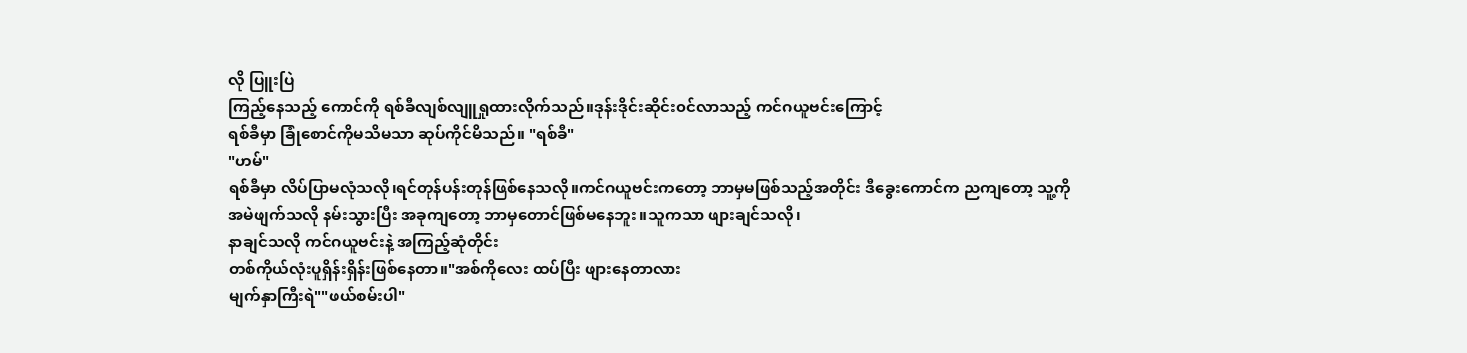လို ပြူးပြဲ
ကြည့်နေသည့် ကောင်ကို ရစ်ခီလျစ်လျူရှုထားလိုက်သည်။ဒုန်းဒိုင်းဆိုင်း၀င်လာသည့် ကင်ဂယူဗင်းကြောင့်
ရစ်ခီမှာ ခြုံစောင်ကိုမသိမသာ ဆုပ်ကိုင်မိသည်။ "ရစ်ခီ"
"ဟမ်"
ရစ်ခီမှာ လိပ်ပြာမလုံသလို၊ရင်တုန်ပန်းတုန်ဖြစ်နေသလို။ကင်ဂယူဗင်းကတော့ ဘာမှမဖြစ်သည့်အတိုင်း ဒီခွေးကောင်က ညကျတော့ သူ့ကို
အမဲဖျက်သလို နမ်းသွားပြီး အခုကျတော့ ဘာမှတောင်ဖြစ်မနေဘူး။သူကသာ ဖျားချင်သလို၊
နာချင်သလို ကင်ဂယူဗင်းနဲ့ အကြည့်ဆုံတိုင်း
တစ်ကိုယ်လုံးပူရှိန်းရှိန်းဖြစ်နေတာ။"အစ်ကိုလေး ထပ်ပြီး ဖျားနေတာလား
မျက်နှာကြီးရဲ""ဖယ်စမ်းပါ"